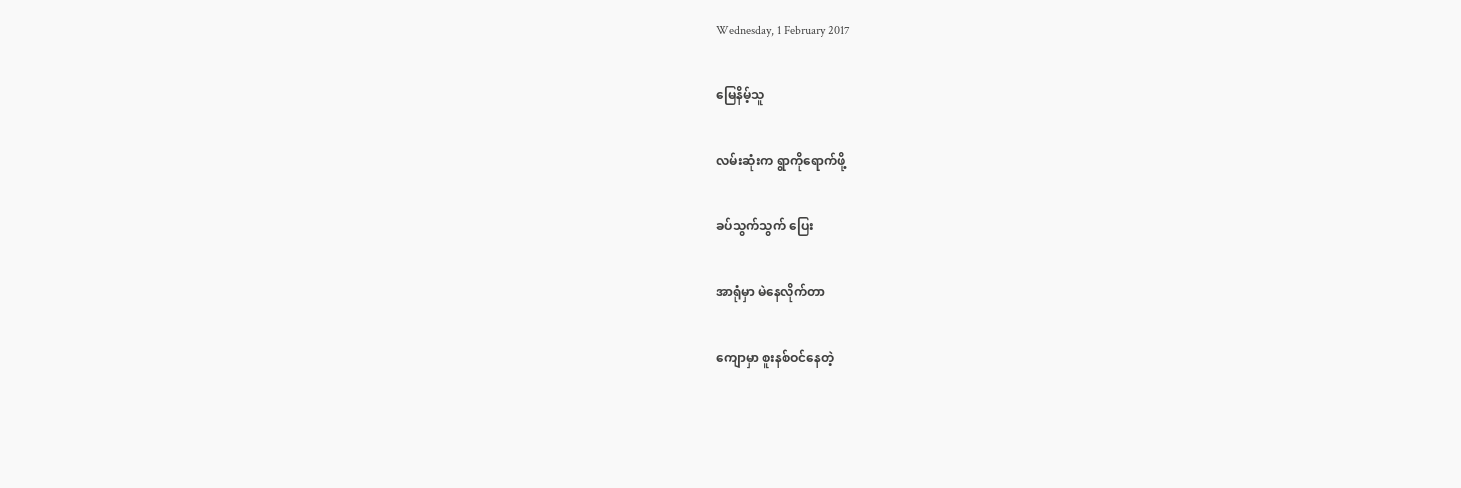Wednesday, 1 February 2017

မြေနိမ့်သူ

လမ်းဆုံးက ရွာကိုရောက်ဖို့

ခပ်သွက်သွက် ပြေး

အာရုံမှာ မဲနေလိုက်တာ

ကျောမှာ စူးနစ်ဝင်နေတဲ့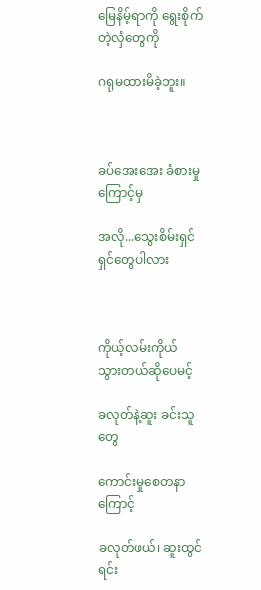မြေနိမ့်ရာကို ရွေးစိုက်တဲ့လှံတွေကို

ဂရုမထားမိခဲ့ဘူး။



ခပ်အေးအေး ခံစားမှုကြောင့်မှ

အလို...သွေးစိမ်းရှင်ရှင်တွေပါလား



ကိုယ့်လမ်းကိုယ် သွားတယ်ဆိုပေမင့်

ခလုတ်နဲ့ဆူး ခင်းသူတွေ

ကောင်းမှုစေတနာကြောင့်

ခလုတ်ဖယ်၊ ဆူးထွင်ရင်း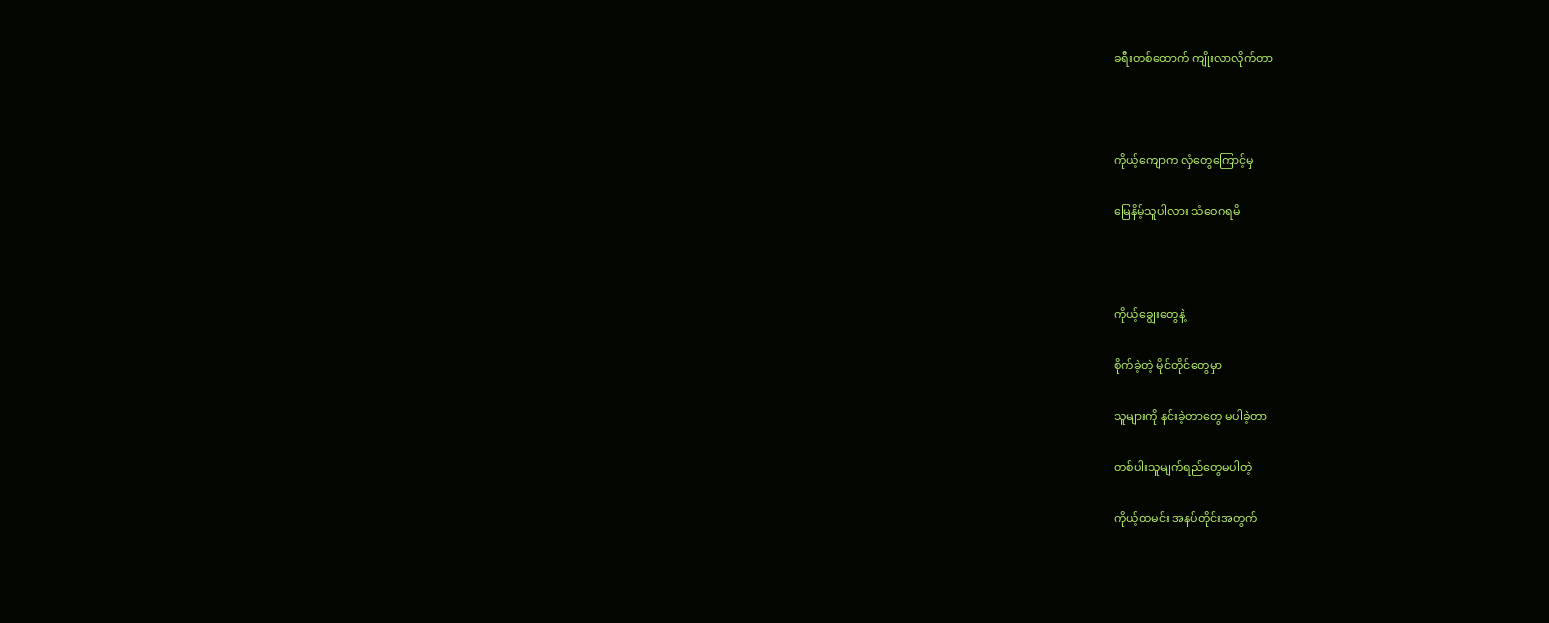ခရီးတစ်ထောက် ကျိုးလာလိုက်တာ



ကိုယ့်ကျောက လှံတွေကြောင့်မှ

မြေနိမ့်သူပါလား သံဝေဂရမိ



ကိုယ့်ချွေးတွေနဲ့

စိုက်ခဲ့တဲ့ မိုင်တိုင်တွေမှာ

သူများကို နင်းခဲ့တာတွေ မပါခဲ့တာ

တစ်ပါးသူမျက်ရည်တွေမပါတဲ့

ကိုယ့်ထမင်း အနပ်တိုင်းအတွက်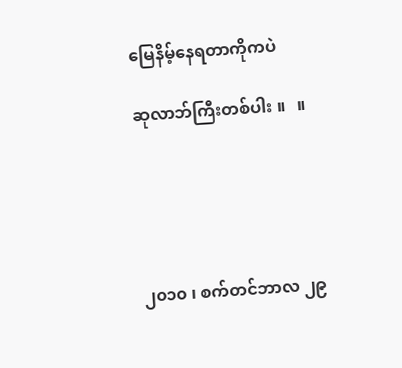မြေနိမ့်နေရတာကိုကပဲ

ဆုလာဘ်ကြီးတစ်ပါး ။   ။





၂၀၁၀ ၊ စက်တင်ဘာလ ၂၉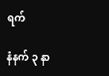ရက်

နံနက် ၃ နာ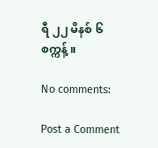ရီ ၂၂ မိနစ် ၆ စက္ကန့်။

No comments:

Post a Comment